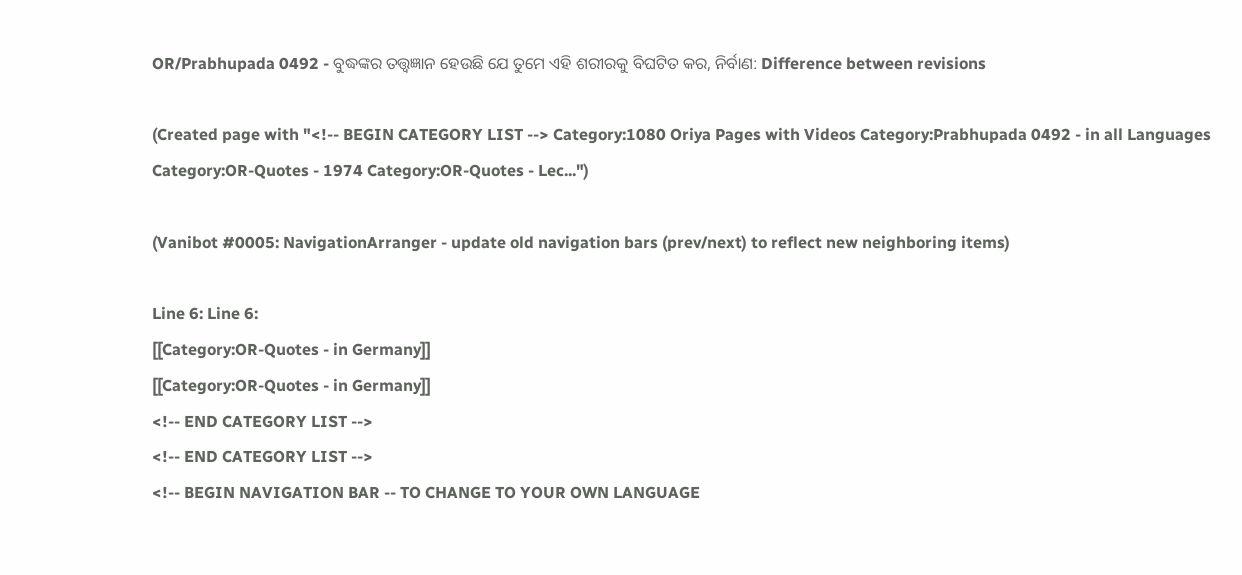OR/Prabhupada 0492 - ବୁଦ୍ଧଙ୍କର ତତ୍ତ୍ଵଜ୍ଞାନ ହେଉଛି ଯେ ତୁମେ ଏହି ଶରୀରକୁ ବିଘଟିତ କର, ନିର୍ବାଣ: Difference between revisions

(Created page with "<!-- BEGIN CATEGORY LIST --> Category:1080 Oriya Pages with Videos Category:Prabhupada 0492 - in all Languages Category:OR-Quotes - 1974 Category:OR-Quotes - Lec...")

(Vanibot #0005: NavigationArranger - update old navigation bars (prev/next) to reflect new neighboring items)

Line 6: Line 6:
[[Category:OR-Quotes - in Germany]]
[[Category:OR-Quotes - in Germany]]
<!-- END CATEGORY LIST -->
<!-- END CATEGORY LIST -->
<!-- BEGIN NAVIGATION BAR -- TO CHANGE TO YOUR OWN LANGUAGE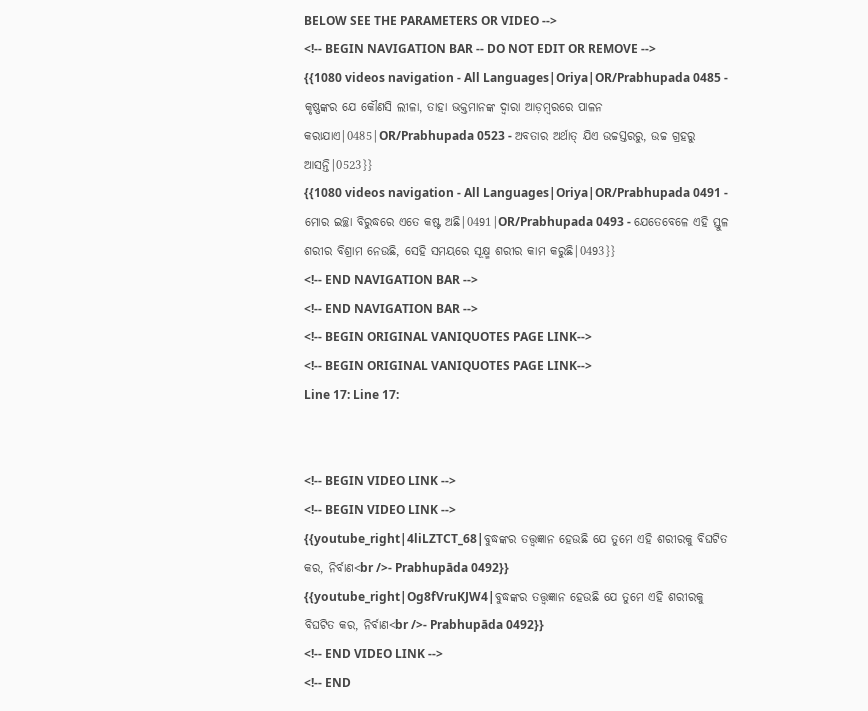BELOW SEE THE PARAMETERS OR VIDEO -->
<!-- BEGIN NAVIGATION BAR -- DO NOT EDIT OR REMOVE -->
{{1080 videos navigation - All Languages|Oriya|OR/Prabhupada 0485 - କୃଷ୍ଣଙ୍କର ଯେ କୌଣସି ଲୀଳା, ତାହା ଭକ୍ତମାନଙ୍କ ଦ୍ଵାରା ଆଡ଼ମ୍ଵରରେ ପାଳନ କରାଯାଏ|0485|OR/Prabhupada 0523 - ଅବତାର ଅର୍ଥାତ୍ ଯିଏ ଉଚ୍ଚସ୍ତରରୁ, ଉଚ୍ଚ ଗ୍ରହରୁ ଆସନ୍ତି|0523}}
{{1080 videos navigation - All Languages|Oriya|OR/Prabhupada 0491 - ମୋର ଇଚ୍ଛା ବିରୁଦ୍ଧରେ ଏତେ କଷ୍ଟ ଅଛି|0491|OR/Prabhupada 0493 - ଯେତେବେଳେ ଏହି ସ୍ତୁଳ ଶରୀର ବିଶ୍ରାମ ନେଉଛି, ସେହି ସମୟରେ ସୂକ୍ଷ୍ମ ଶରୀର କାମ କରୁଛି|0493}}
<!-- END NAVIGATION BAR -->
<!-- END NAVIGATION BAR -->
<!-- BEGIN ORIGINAL VANIQUOTES PAGE LINK-->
<!-- BEGIN ORIGINAL VANIQUOTES PAGE LINK-->
Line 17: Line 17:


<!-- BEGIN VIDEO LINK -->
<!-- BEGIN VIDEO LINK -->
{{youtube_right|4liLZTCT_68|ବୁଦ୍ଧଙ୍କର ତତ୍ତ୍ଵଜ୍ଞାନ ହେଉଛି ଯେ ତୁମେ ଏହି ଶରୀରକୁ ବିଘଟିତ କର, ନିର୍ବାଣ<br />- Prabhupāda 0492}}
{{youtube_right|Og8fVruKJW4|ବୁଦ୍ଧଙ୍କର ତତ୍ତ୍ଵଜ୍ଞାନ ହେଉଛି ଯେ ତୁମେ ଏହି ଶରୀରକୁ ବିଘଟିତ କର, ନିର୍ବାଣ<br />- Prabhupāda 0492}}
<!-- END VIDEO LINK -->
<!-- END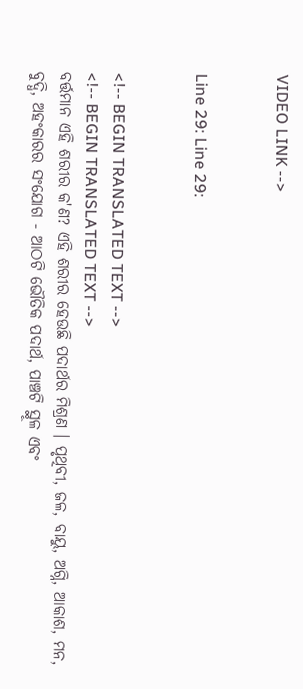VIDEO LINK -->


Line 29: Line 29:


<!-- BEGIN TRANSLATED TEXT -->
<!-- BEGIN TRANSLATED TEXT -->
ବର୍ତ୍ତମାନ ଏହି ଶରୀର କ'ଣ? ଏହି ଶରୀର ହେଉଛି ପଦାର୍ଥର ମିଶ୍ରଣ । ପୃଥିବୀ, ଜଳ, ବାୟୁ, ଅଗ୍ନି, ଆକାଶ, ମନ, ବୁଦ୍ଧି, ଅହଂକାରର ସଂଯୋଗ - ଆଠଟି ଭୌତିକ ପଦାର୍ଥ, ପାଞ୍ଚଟି ସ୍ଥୂଳ ଏବଂ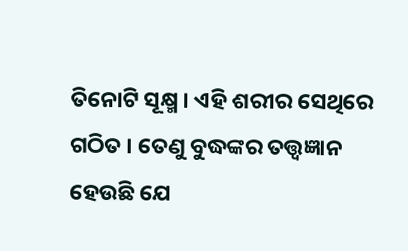ତିନୋଟି ସୂକ୍ଷ୍ମ । ଏହି ଶରୀର ସେଥିରେ ଗଠିତ । ତେଣୁ ବୁଦ୍ଧଙ୍କର ତତ୍ତ୍ଵଜ୍ଞାନ ହେଉଛି ଯେ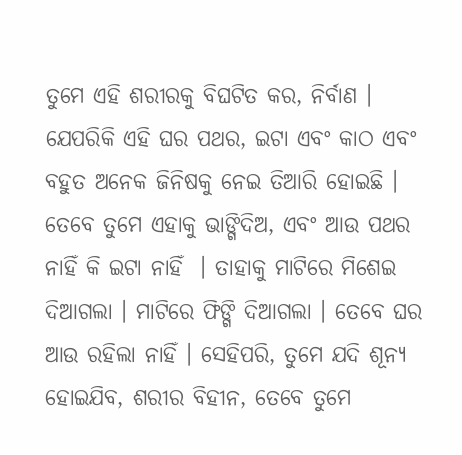ତୁମେ ଏହି ଶରୀରକୁ ବିଘଟିତ କର, ନିର୍ବାଣ । ଯେପରିକି ଏହି ଘର ପଥର, ଇଟା ଏବଂ କାଠ ଏବଂ ବହୁତ ଅନେକ ଜିନିଷକୁ ନେଇ ତିଆରି ହୋଇଛି । ତେବେ ତୁମେ ଏହାକୁ ଭାଙ୍ଗିଦିଅ, ଏବଂ ଆଉ ପଥର ନାହିଁ କି ଇଟା ନାହିଁ  । ତାହାକୁ ମାଟିରେ ମିଶେଇ ଦିଆଗଲା । ମାଟିରେ ଫିଙ୍ଗି ଦିଆଗଲା । ତେବେ ଘର ଆଉ ରହିଲା ନାହିଁ । ସେହିପରି, ତୁମେ ଯଦି ଶୂନ୍ୟ ହୋଇଯିବ, ଶରୀର ବିହୀନ, ତେବେ ତୁମେ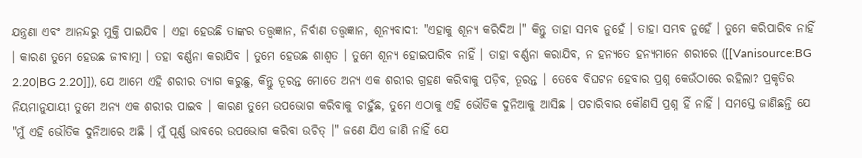ଯନ୍ତ୍ରଣା ଏବଂ ଆନନ୍ଦରୁ ମୁକ୍ତି ପାଇଯିବ । ଏହା ହେଉଛି ତାଙ୍କର ତତ୍ତ୍ଵଜ୍ଞାନ, ନିର୍ବାଣ ତତ୍ତ୍ଵଜ୍ଞାନ, ଶୂନ୍ୟବାଦୀ: "ଏହାକୁ ଶୂନ୍ୟ କରିଦିଅ ।" କିନ୍ତୁ ତାହା ସମ୍ଭବ ନୁହେଁ । ତାହା ସମ୍ଭବ ନୁହେଁ । ତୁମେ କରିପାରିବ ନାହିଁ । କାରଣ ତୁମେ ହେଉଛ ଜୀବାତ୍ମା । ତହା ବର୍ଣ୍ଣନା କରାଯିବ । ତୁମେ ହେଉଛ ଶାଶ୍ଵତ । ତୁମେ ଶୂନ୍ୟ ହୋଇପାରିବ ନାହିଁ । ତାହା ବର୍ଣ୍ଣନା କରାଯିବ, ନ ହନ୍ୟତେ ହନ୍ୟମାନେ ଶରୀରେ ([[Vanisource:BG 2.20|BG 2.20]]), ଯେ ଆମେ ଏହି ଶରୀର ତ୍ୟାଗ କରୁଛୁ, କିନ୍ତୁ ତୂରନ୍ତ ମୋତେ ଅନ୍ୟ ଏକ ଶରୀର ଗ୍ରହଣ କରିବାକୁ ପଡ଼ିବ, ତୂରନ୍ତ । ତେବେ ବିଘଟନ ହେବାର ପ୍ରଶ୍ନ କେଉଁଠାରେ ରହିଲା? ପ୍ରକୃତିର ନିୟମାନୁଯାୟୀ ତୁମେ ଅନ୍ୟ ଏକ ଶରୀର ପାଇବ । କାରଣ ତୁମେ ଉପଭୋଗ କରିବାକୁ ଚାହୁଁଛ, ତୁମେ ଏଠାକୁ ଏହି ଭୌତିକ ଦୁନିଆକୁ ଆସିଛ । ପଚାରିବାର କୌଣସି ପ୍ରଶ୍ନ ହିଁ ନାହିଁ । ସମସ୍ତେ ଜାଣିଛନ୍ତି ଯେ "ମୁଁ ଏହି ଭୌତିକ ଦୁନିଆରେ ଅଛି । ମୁଁ ପୂର୍ଣ୍ଣ ଭାବରେ ଉପଭୋଗ କରିବା ଉଚିତ୍ ।" ଜଣେ ଯିଏ ଜାଣି ନାହିଁ ଯେ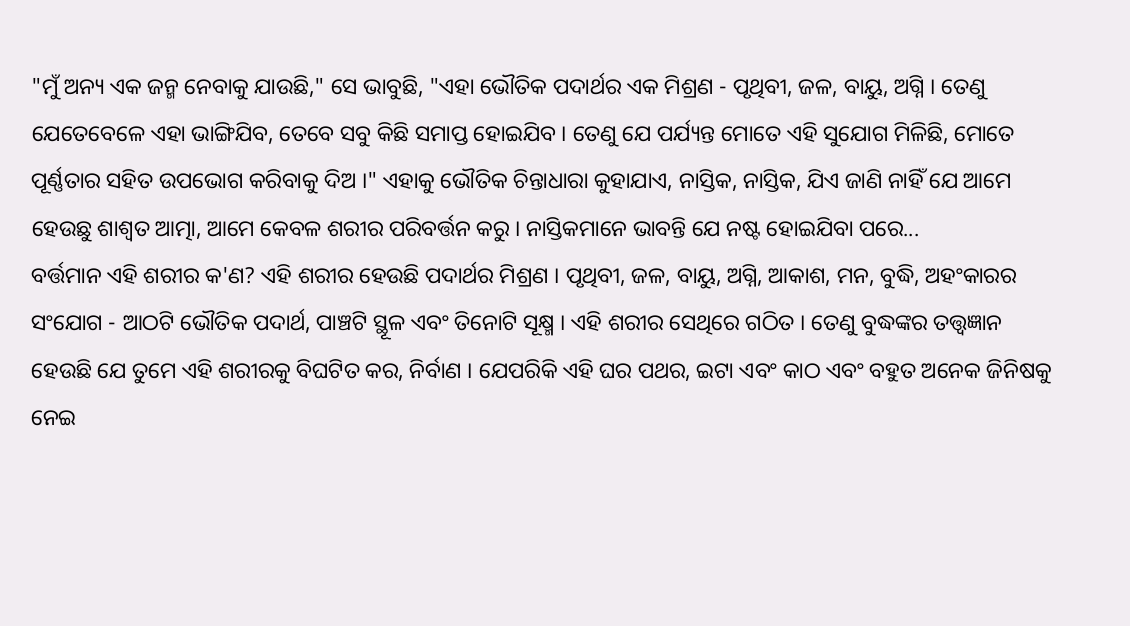"ମୁଁ ଅନ୍ୟ ଏକ ଜନ୍ମ ନେବାକୁ ଯାଉଛି," ସେ ଭାବୁଛି, "ଏହା ଭୌତିକ ପଦାର୍ଥର ଏକ ମିଶ୍ରଣ - ପୃଥିବୀ, ଜଳ, ବାୟୁ, ଅଗ୍ନି । ତେଣୁ ଯେତେବେଳେ ଏହା ଭାଙ୍ଗିଯିବ, ତେବେ ସବୁ କିଛି ସମାପ୍ତ ହୋଇଯିବ । ତେଣୁ ଯେ ପର୍ଯ୍ୟନ୍ତ ମୋତେ ଏହି ସୁଯୋଗ ମିଳିଛି, ମୋତେ ପୂର୍ଣ୍ଣତାର ସହିତ ଉପଭୋଗ କରିବାକୁ ଦିଅ ।" ଏହାକୁ ଭୌତିକ ଚିନ୍ତାଧାରା କୁହାଯାଏ, ନାସ୍ତିକ, ନାସ୍ତିକ, ଯିଏ ଜାଣି ନାହିଁ ଯେ ଆମେ ହେଉଛୁ ଶାଶ୍ଵତ ଆତ୍ମା, ଆମେ କେବଳ ଶରୀର ପରିବର୍ତ୍ତନ କରୁ । ନାସ୍ତିକମାନେ ଭାବନ୍ତି ଯେ ନଷ୍ଟ ହୋଇଯିବା ପରେ...
ବର୍ତ୍ତମାନ ଏହି ଶରୀର କ'ଣ? ଏହି ଶରୀର ହେଉଛି ପଦାର୍ଥର ମିଶ୍ରଣ । ପୃଥିବୀ, ଜଳ, ବାୟୁ, ଅଗ୍ନି, ଆକାଶ, ମନ, ବୁଦ୍ଧି, ଅହଂକାରର ସଂଯୋଗ - ଆଠଟି ଭୌତିକ ପଦାର୍ଥ, ପାଞ୍ଚଟି ସ୍ଥୂଳ ଏବଂ ତିନୋଟି ସୂକ୍ଷ୍ମ । ଏହି ଶରୀର ସେଥିରେ ଗଠିତ । ତେଣୁ ବୁଦ୍ଧଙ୍କର ତତ୍ତ୍ଵଜ୍ଞାନ ହେଉଛି ଯେ ତୁମେ ଏହି ଶରୀରକୁ ବିଘଟିତ କର, ନିର୍ବାଣ । ଯେପରିକି ଏହି ଘର ପଥର, ଇଟା ଏବଂ କାଠ ଏବଂ ବହୁତ ଅନେକ ଜିନିଷକୁ ନେଇ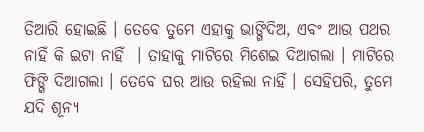ତିଆରି ହୋଇଛି । ତେବେ ତୁମେ ଏହାକୁ ଭାଙ୍ଗିଦିଅ, ଏବଂ ଆଉ ପଥର ନାହିଁ କି ଇଟା ନାହିଁ  । ତାହାକୁ ମାଟିରେ ମିଶେଇ ଦିଆଗଲା । ମାଟିରେ ଫିଙ୍ଗି ଦିଆଗଲା । ତେବେ ଘର ଆଉ ରହିଲା ନାହିଁ । ସେହିପରି, ତୁମେ ଯଦି ଶୂନ୍ୟ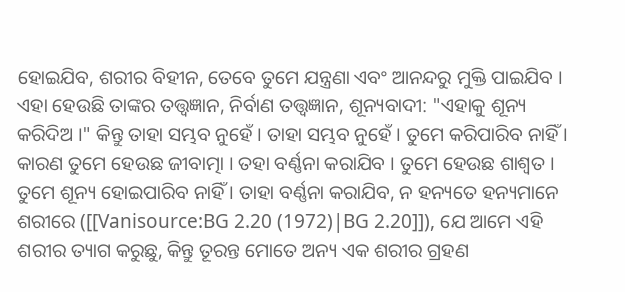ହୋଇଯିବ, ଶରୀର ବିହୀନ, ତେବେ ତୁମେ ଯନ୍ତ୍ରଣା ଏବଂ ଆନନ୍ଦରୁ ମୁକ୍ତି ପାଇଯିବ । ଏହା ହେଉଛି ତାଙ୍କର ତତ୍ତ୍ଵଜ୍ଞାନ, ନିର୍ବାଣ ତତ୍ତ୍ଵଜ୍ଞାନ, ଶୂନ୍ୟବାଦୀ: "ଏହାକୁ ଶୂନ୍ୟ କରିଦିଅ ।" କିନ୍ତୁ ତାହା ସମ୍ଭବ ନୁହେଁ । ତାହା ସମ୍ଭବ ନୁହେଁ । ତୁମେ କରିପାରିବ ନାହିଁ । କାରଣ ତୁମେ ହେଉଛ ଜୀବାତ୍ମା । ତହା ବର୍ଣ୍ଣନା କରାଯିବ । ତୁମେ ହେଉଛ ଶାଶ୍ଵତ । ତୁମେ ଶୂନ୍ୟ ହୋଇପାରିବ ନାହିଁ । ତାହା ବର୍ଣ୍ଣନା କରାଯିବ, ନ ହନ୍ୟତେ ହନ୍ୟମାନେ ଶରୀରେ ([[Vanisource:BG 2.20 (1972)|BG 2.20]]), ଯେ ଆମେ ଏହି ଶରୀର ତ୍ୟାଗ କରୁଛୁ, କିନ୍ତୁ ତୂରନ୍ତ ମୋତେ ଅନ୍ୟ ଏକ ଶରୀର ଗ୍ରହଣ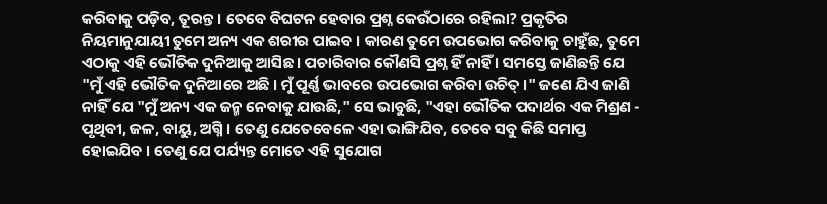କରିବାକୁ ପଡ଼ିବ, ତୂରନ୍ତ । ତେବେ ବିଘଟନ ହେବାର ପ୍ରଶ୍ନ କେଉଁଠାରେ ରହିଲା? ପ୍ରକୃତିର ନିୟମାନୁଯାୟୀ ତୁମେ ଅନ୍ୟ ଏକ ଶରୀର ପାଇବ । କାରଣ ତୁମେ ଉପଭୋଗ କରିବାକୁ ଚାହୁଁଛ, ତୁମେ ଏଠାକୁ ଏହି ଭୌତିକ ଦୁନିଆକୁ ଆସିଛ । ପଚାରିବାର କୌଣସି ପ୍ରଶ୍ନ ହିଁ ନାହିଁ । ସମସ୍ତେ ଜାଣିଛନ୍ତି ଯେ "ମୁଁ ଏହି ଭୌତିକ ଦୁନିଆରେ ଅଛି । ମୁଁ ପୂର୍ଣ୍ଣ ଭାବରେ ଉପଭୋଗ କରିବା ଉଚିତ୍ ।" ଜଣେ ଯିଏ ଜାଣି ନାହିଁ ଯେ "ମୁଁ ଅନ୍ୟ ଏକ ଜନ୍ମ ନେବାକୁ ଯାଉଛି," ସେ ଭାବୁଛି, "ଏହା ଭୌତିକ ପଦାର୍ଥର ଏକ ମିଶ୍ରଣ - ପୃଥିବୀ, ଜଳ, ବାୟୁ, ଅଗ୍ନି । ତେଣୁ ଯେତେବେଳେ ଏହା ଭାଙ୍ଗିଯିବ, ତେବେ ସବୁ କିଛି ସମାପ୍ତ ହୋଇଯିବ । ତେଣୁ ଯେ ପର୍ଯ୍ୟନ୍ତ ମୋତେ ଏହି ସୁଯୋଗ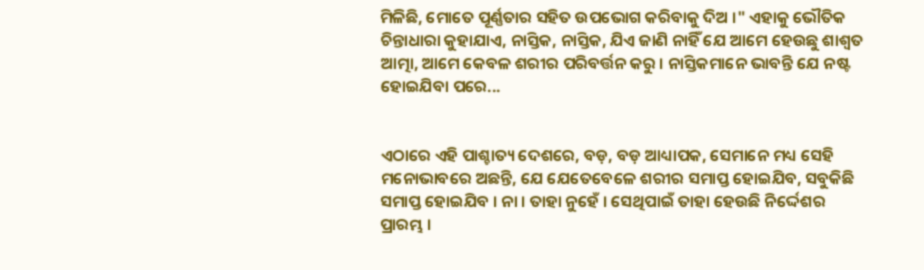ମିଳିଛି, ମୋତେ ପୂର୍ଣ୍ଣତାର ସହିତ ଉପଭୋଗ କରିବାକୁ ଦିଅ ।" ଏହାକୁ ଭୌତିକ ଚିନ୍ତାଧାରା କୁହାଯାଏ, ନାସ୍ତିକ, ନାସ୍ତିକ, ଯିଏ ଜାଣି ନାହିଁ ଯେ ଆମେ ହେଉଛୁ ଶାଶ୍ଵତ ଆତ୍ମା, ଆମେ କେବଳ ଶରୀର ପରିବର୍ତ୍ତନ କରୁ । ନାସ୍ତିକମାନେ ଭାବନ୍ତି ଯେ ନଷ୍ଟ ହୋଇଯିବା ପରେ...


ଏଠାରେ ଏହି ପାଶ୍ଚାତ୍ୟ ଦେଶରେ, ବଡ଼, ବଡ଼ ଆଧ୍ୟାପକ, ସେମାନେ ମଧ୍ୟ ସେହି ମନୋଭାବରେ ଅଛନ୍ତି, ଯେ ଯେତେବେଳେ ଶରୀର ସମାପ୍ତ ହୋଇଯିବ, ସବୁକିଛି ସମାପ୍ତ ହୋଇଯିବ । ନା । ତାହା ନୁହେଁ । ସେଥିପାଇଁ ତାହା ହେଉଛି ନିର୍ଦ୍ଦେଶର ପ୍ରାରମ୍ଭ ।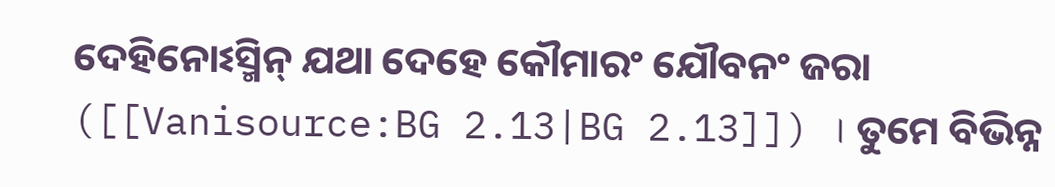ଦେହିନୋଽସ୍ମିନ୍ ଯଥା ଦେହେ କୌମାରଂ ଯୌବନଂ ଜରା ([[Vanisource:BG 2.13|BG 2.13]]) । ତୁମେ ବିଭିନ୍ନ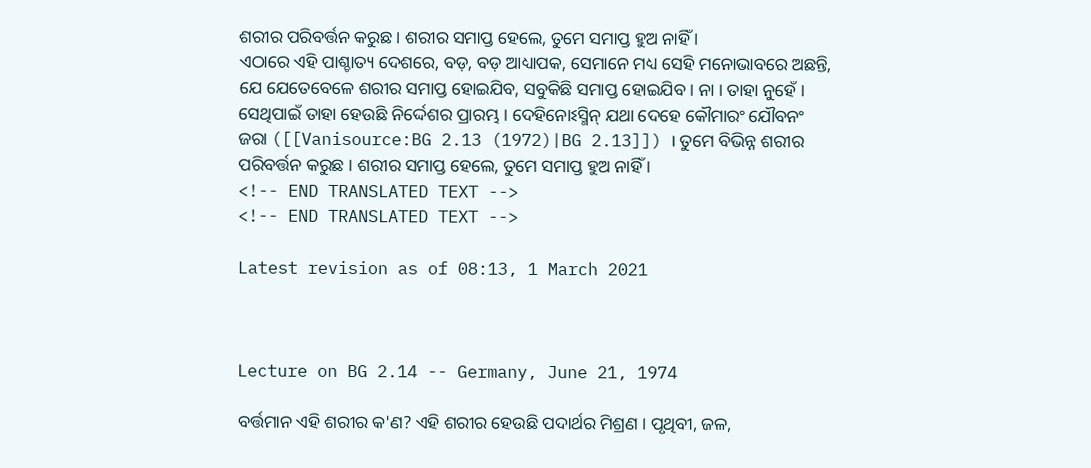ଶରୀର ପରିବର୍ତ୍ତନ କରୁଛ । ଶରୀର ସମାପ୍ତ ହେଲେ, ତୁମେ ସମାପ୍ତ ହୁଅ ନାହିଁ ।
ଏଠାରେ ଏହି ପାଶ୍ଚାତ୍ୟ ଦେଶରେ, ବଡ଼, ବଡ଼ ଆଧ୍ୟାପକ, ସେମାନେ ମଧ୍ୟ ସେହି ମନୋଭାବରେ ଅଛନ୍ତି, ଯେ ଯେତେବେଳେ ଶରୀର ସମାପ୍ତ ହୋଇଯିବ, ସବୁକିଛି ସମାପ୍ତ ହୋଇଯିବ । ନା । ତାହା ନୁହେଁ । ସେଥିପାଇଁ ତାହା ହେଉଛି ନିର୍ଦ୍ଦେଶର ପ୍ରାରମ୍ଭ । ଦେହିନୋଽସ୍ମିନ୍ ଯଥା ଦେହେ କୌମାରଂ ଯୌବନଂ ଜରା ([[Vanisource:BG 2.13 (1972)|BG 2.13]]) । ତୁମେ ବିଭିନ୍ନ ଶରୀର ପରିବର୍ତ୍ତନ କରୁଛ । ଶରୀର ସମାପ୍ତ ହେଲେ, ତୁମେ ସମାପ୍ତ ହୁଅ ନାହିଁ ।
<!-- END TRANSLATED TEXT -->
<!-- END TRANSLATED TEXT -->

Latest revision as of 08:13, 1 March 2021



Lecture on BG 2.14 -- Germany, June 21, 1974

ବର୍ତ୍ତମାନ ଏହି ଶରୀର କ'ଣ? ଏହି ଶରୀର ହେଉଛି ପଦାର୍ଥର ମିଶ୍ରଣ । ପୃଥିବୀ, ଜଳ,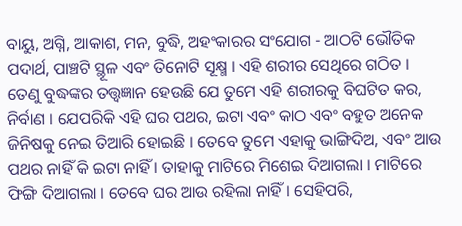ବାୟୁ, ଅଗ୍ନି, ଆକାଶ, ମନ, ବୁଦ୍ଧି, ଅହଂକାରର ସଂଯୋଗ - ଆଠଟି ଭୌତିକ ପଦାର୍ଥ, ପାଞ୍ଚଟି ସ୍ଥୂଳ ଏବଂ ତିନୋଟି ସୂକ୍ଷ୍ମ । ଏହି ଶରୀର ସେଥିରେ ଗଠିତ । ତେଣୁ ବୁଦ୍ଧଙ୍କର ତତ୍ତ୍ଵଜ୍ଞାନ ହେଉଛି ଯେ ତୁମେ ଏହି ଶରୀରକୁ ବିଘଟିତ କର, ନିର୍ବାଣ । ଯେପରିକି ଏହି ଘର ପଥର, ଇଟା ଏବଂ କାଠ ଏବଂ ବହୁତ ଅନେକ ଜିନିଷକୁ ନେଇ ତିଆରି ହୋଇଛି । ତେବେ ତୁମେ ଏହାକୁ ଭାଙ୍ଗିଦିଅ, ଏବଂ ଆଉ ପଥର ନାହିଁ କି ଇଟା ନାହିଁ । ତାହାକୁ ମାଟିରେ ମିଶେଇ ଦିଆଗଲା । ମାଟିରେ ଫିଙ୍ଗି ଦିଆଗଲା । ତେବେ ଘର ଆଉ ରହିଲା ନାହିଁ । ସେହିପରି,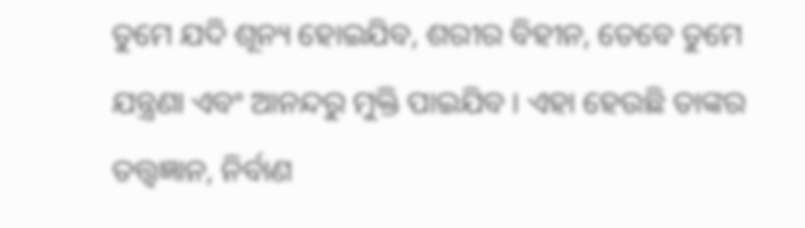ତୁମେ ଯଦି ଶୂନ୍ୟ ହୋଇଯିବ, ଶରୀର ବିହୀନ, ତେବେ ତୁମେ ଯନ୍ତ୍ରଣା ଏବଂ ଆନନ୍ଦରୁ ମୁକ୍ତି ପାଇଯିବ । ଏହା ହେଉଛି ତାଙ୍କର ତତ୍ତ୍ଵଜ୍ଞାନ, ନିର୍ବାଣ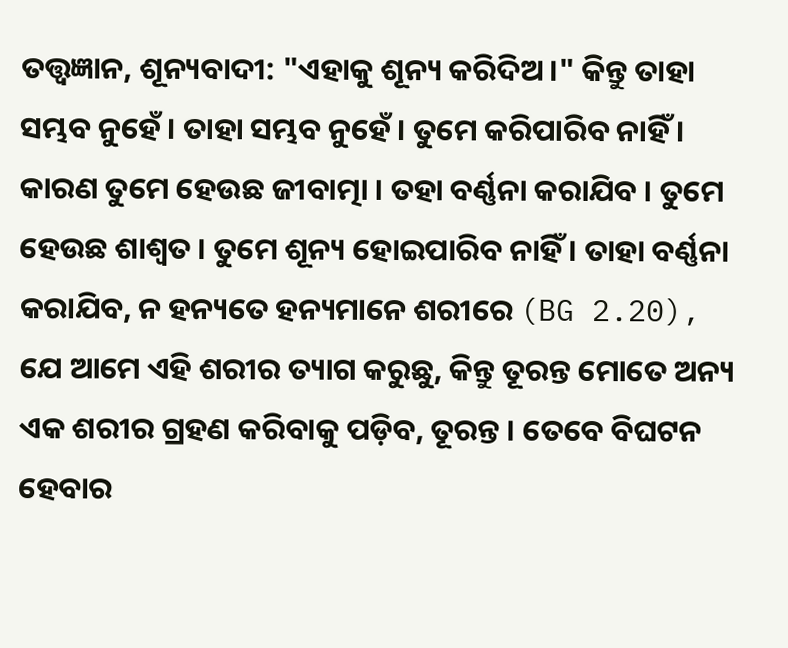ତତ୍ତ୍ଵଜ୍ଞାନ, ଶୂନ୍ୟବାଦୀ: "ଏହାକୁ ଶୂନ୍ୟ କରିଦିଅ ।" କିନ୍ତୁ ତାହା ସମ୍ଭବ ନୁହେଁ । ତାହା ସମ୍ଭବ ନୁହେଁ । ତୁମେ କରିପାରିବ ନାହିଁ । କାରଣ ତୁମେ ହେଉଛ ଜୀବାତ୍ମା । ତହା ବର୍ଣ୍ଣନା କରାଯିବ । ତୁମେ ହେଉଛ ଶାଶ୍ଵତ । ତୁମେ ଶୂନ୍ୟ ହୋଇପାରିବ ନାହିଁ । ତାହା ବର୍ଣ୍ଣନା କରାଯିବ, ନ ହନ୍ୟତେ ହନ୍ୟମାନେ ଶରୀରେ (BG 2.20), ଯେ ଆମେ ଏହି ଶରୀର ତ୍ୟାଗ କରୁଛୁ, କିନ୍ତୁ ତୂରନ୍ତ ମୋତେ ଅନ୍ୟ ଏକ ଶରୀର ଗ୍ରହଣ କରିବାକୁ ପଡ଼ିବ, ତୂରନ୍ତ । ତେବେ ବିଘଟନ ହେବାର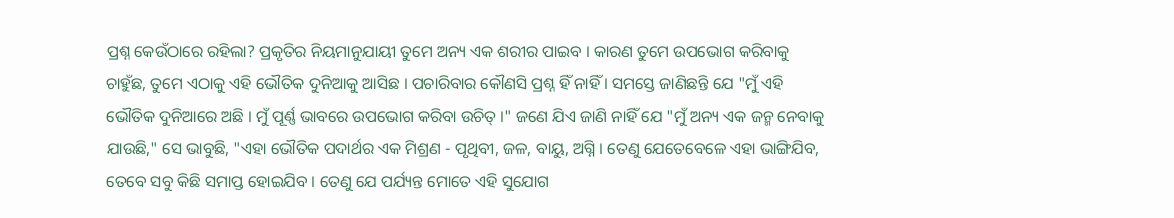ପ୍ରଶ୍ନ କେଉଁଠାରେ ରହିଲା? ପ୍ରକୃତିର ନିୟମାନୁଯାୟୀ ତୁମେ ଅନ୍ୟ ଏକ ଶରୀର ପାଇବ । କାରଣ ତୁମେ ଉପଭୋଗ କରିବାକୁ ଚାହୁଁଛ, ତୁମେ ଏଠାକୁ ଏହି ଭୌତିକ ଦୁନିଆକୁ ଆସିଛ । ପଚାରିବାର କୌଣସି ପ୍ରଶ୍ନ ହିଁ ନାହିଁ । ସମସ୍ତେ ଜାଣିଛନ୍ତି ଯେ "ମୁଁ ଏହି ଭୌତିକ ଦୁନିଆରେ ଅଛି । ମୁଁ ପୂର୍ଣ୍ଣ ଭାବରେ ଉପଭୋଗ କରିବା ଉଚିତ୍ ।" ଜଣେ ଯିଏ ଜାଣି ନାହିଁ ଯେ "ମୁଁ ଅନ୍ୟ ଏକ ଜନ୍ମ ନେବାକୁ ଯାଉଛି," ସେ ଭାବୁଛି, "ଏହା ଭୌତିକ ପଦାର୍ଥର ଏକ ମିଶ୍ରଣ - ପୃଥିବୀ, ଜଳ, ବାୟୁ, ଅଗ୍ନି । ତେଣୁ ଯେତେବେଳେ ଏହା ଭାଙ୍ଗିଯିବ, ତେବେ ସବୁ କିଛି ସମାପ୍ତ ହୋଇଯିବ । ତେଣୁ ଯେ ପର୍ଯ୍ୟନ୍ତ ମୋତେ ଏହି ସୁଯୋଗ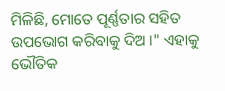ମିଳିଛି, ମୋତେ ପୂର୍ଣ୍ଣତାର ସହିତ ଉପଭୋଗ କରିବାକୁ ଦିଅ ।" ଏହାକୁ ଭୌତିକ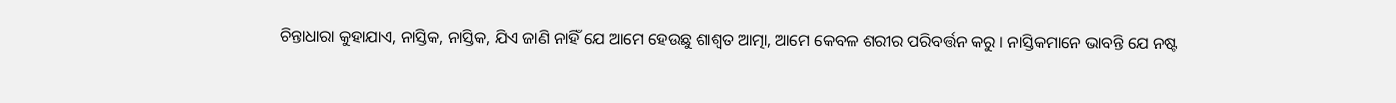ଚିନ୍ତାଧାରା କୁହାଯାଏ, ନାସ୍ତିକ, ନାସ୍ତିକ, ଯିଏ ଜାଣି ନାହିଁ ଯେ ଆମେ ହେଉଛୁ ଶାଶ୍ଵତ ଆତ୍ମା, ଆମେ କେବଳ ଶରୀର ପରିବର୍ତ୍ତନ କରୁ । ନାସ୍ତିକମାନେ ଭାବନ୍ତି ଯେ ନଷ୍ଟ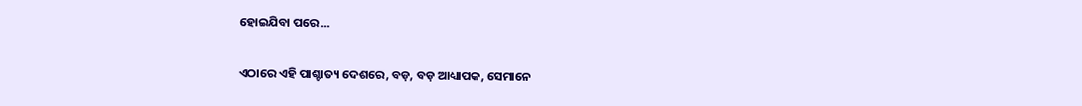ହୋଇଯିବା ପରେ...

ଏଠାରେ ଏହି ପାଶ୍ଚାତ୍ୟ ଦେଶରେ, ବଡ଼, ବଡ଼ ଆଧ୍ୟାପକ, ସେମାନେ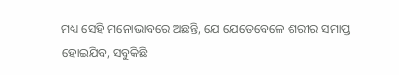ମଧ୍ୟ ସେହି ମନୋଭାବରେ ଅଛନ୍ତି, ଯେ ଯେତେବେଳେ ଶରୀର ସମାପ୍ତ ହୋଇଯିବ, ସବୁକିଛି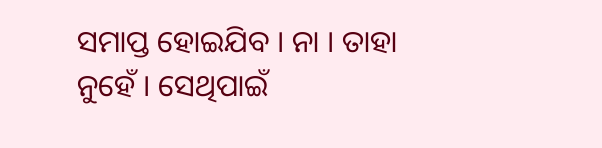ସମାପ୍ତ ହୋଇଯିବ । ନା । ତାହା ନୁହେଁ । ସେଥିପାଇଁ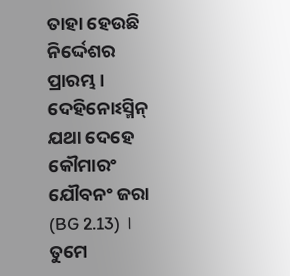ତାହା ହେଉଛି ନିର୍ଦ୍ଦେଶର ପ୍ରାରମ୍ଭ । ଦେହିନୋଽସ୍ମିନ୍ ଯଥା ଦେହେ କୌମାରଂ ଯୌବନଂ ଜରା (BG 2.13) । ତୁମେ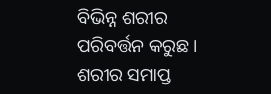ବିଭିନ୍ନ ଶରୀର ପରିବର୍ତ୍ତନ କରୁଛ । ଶରୀର ସମାପ୍ତ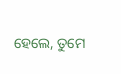ହେଲେ, ତୁମେ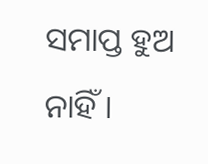ସମାପ୍ତ ହୁଅ ନାହିଁ ।